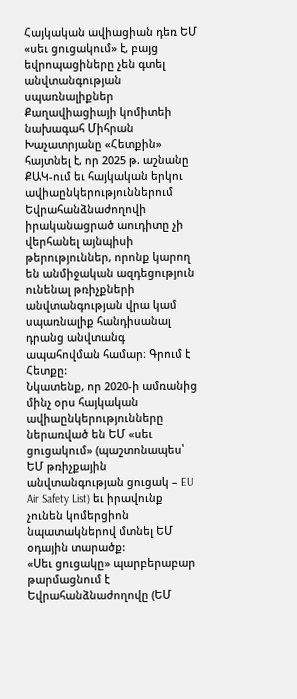Հայկական ավիացիան դեռ ԵՄ «սեւ ցուցակում» է, բայց եվրոպացիները չեն գտել անվտանգության սպառնալիքներ
Քաղավիացիայի կոմիտեի նախագահ Միհրան Խաչատրյանը «Հետքին» հայտնել է, որ 2025 թ. աշնանը ՔԱԿ-ում եւ հայկական երկու ավիաընկերություններում Եվրահանձնաժողովի իրականացրած աուդիտը չի վերհանել այնպիսի թերություններ, որոնք կարող են անմիջական ազդեցություն ունենալ թռիչքների անվտանգության վրա կամ սպառնալիք հանդիսանալ դրանց անվտանգ ապահովման համար։ Գրում է Հետքը:
Նկատենք, որ 2020-ի ամռանից մինչ օրս հայկական ավիաընկերությունները ներառված են ԵՄ «սեւ ցուցակում» (պաշտոնապես՝ ԵՄ թռիչքային անվտանգության ցուցակ – EU Air Safety List) եւ իրավունք չունեն կոմերցիոն նպատակներով մտնել ԵՄ օդային տարածք:
«Սեւ ցուցակը» պարբերաբար թարմացնում է Եվրահանձնաժողովը (ԵՄ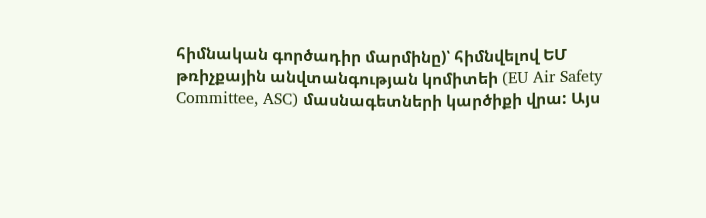հիմնական գործադիր մարմինը)՝ հիմնվելով ԵՄ թռիչքային անվտանգության կոմիտեի (EU Air Safety Committee, ASC) մասնագետների կարծիքի վրա: Այս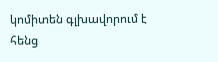կոմիտեն գլխավորում է հենց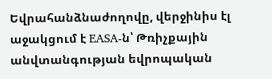Եվրահանձնաժողովը, վերջինիս էլ աջակցում է EASA-ն՝ Թռիչքային անվտանգության եվրոպական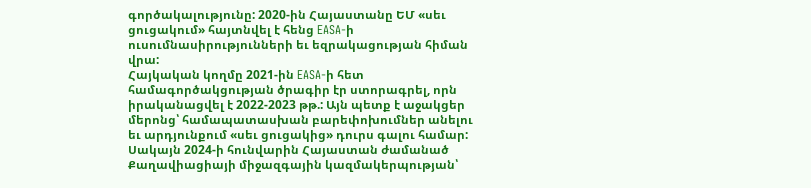գործակալությունը: 2020-ին Հայաստանը ԵՄ «սեւ ցուցակում» հայտնվել է հենց EASA-ի ուսումնասիրությունների եւ եզրակացության հիման վրա:
Հայկական կողմը 2021-ին EASA-ի հետ համագործակցության ծրագիր էր ստորագրել, որն իրականացվել է 2022-2023 թթ.: Այն պետք է աջակցեր մերոնց՝ համապատասխան բարեփոխումներ անելու եւ արդյունքում «սեւ ցուցակից» դուրս գալու համար: Սակայն 2024-ի հունվարին Հայաստան ժամանած Քաղավիացիայի միջազգային կազմակերպության՝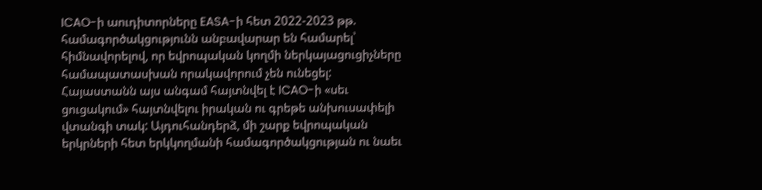ICAO-ի աուդիտորները EASA-ի հետ 2022-2023 թթ. համագործակցությունն անբավարար են համարել՝ հիմնավորելով, որ եվրոպական կողմի ներկայացուցիչները համապատասխան որակավորում չեն ունեցել: Հայաստանն այս անգամ հայտնվել է ICAO-ի «սեւ ցուցակում» հայտնվելու իրական ու գրեթե անխուսափելի վտանգի տակ: Այդուհանդերձ, մի շարք եվրոպական երկրների հետ երկկողմանի համագործակցության ու նաեւ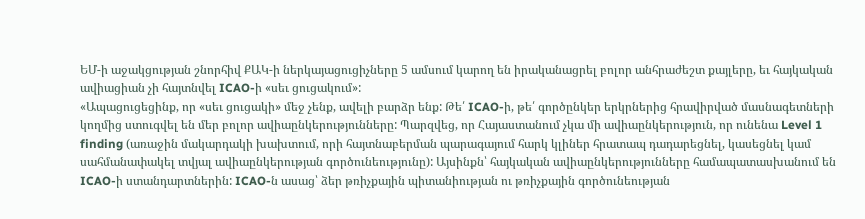ԵՄ-ի աջակցության շնորհիվ ՔԱԿ-ի ներկայացուցիչները 5 ամսում կարող են իրականացրել բոլոր անհրաժեշտ քայլերը, եւ հայկական ավիացիան չի հայտնվել ICAO-ի «սեւ ցուցակում»:
«Ապացուցեցինք, որ «սեւ ցուցակի» մեջ չենք, ավելի բարձր ենք: Թե՛ ICAO-ի, թե՛ գործընկեր երկրներից հրավիրված մասնագետների կողմից ստուգվել են մեր բոլոր ավիաընկերությունները: Պարզվեց, որ Հայաստանում չկա մի ավիաընկերություն, որ ունենա Level 1 finding (առաջին մակարդակի խախտում, որի հայտնաբերման պարագայում հարկ կլիներ հրատապ դադարեցնել, կասեցնել կամ սահմանափակել տվյալ ավիաընկերության գործունեությունը): Այսինքն՝ հայկական ավիաընկերությունները համապատասխանում են ICAO-ի ստանդարտներին: ICAO-ն ասաց՝ ձեր թռիչքային պիտանիության ու թռիչքային գործունեության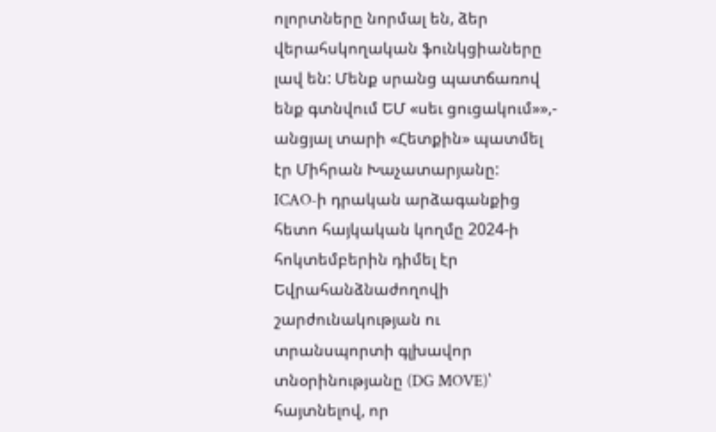ոլորտները նորմալ են, ձեր վերահսկողական ֆունկցիաները լավ են: Մենք սրանց պատճառով ենք գտնվում ԵՄ «սեւ ցուցակում»»,- անցյալ տարի «Հետքին» պատմել էր Միհրան Խաչատարյանը:
ICAO-ի դրական արձագանքից հետո հայկական կողմը 2024-ի հոկտեմբերին դիմել էր Եվրահանձնաժողովի շարժունակության ու տրանսպորտի գլխավոր տնօրինությանը (DG MOVE)՝ հայտնելով, որ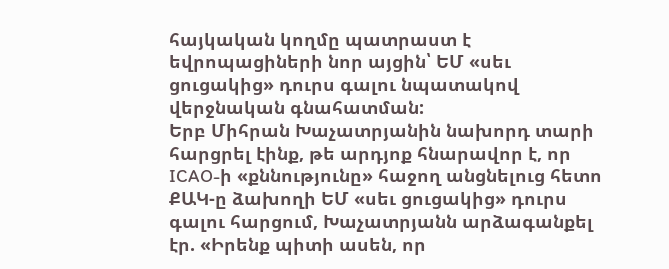հայկական կողմը պատրաստ է եվրոպացիների նոր այցին՝ ԵՄ «սեւ ցուցակից» դուրս գալու նպատակով վերջնական գնահատման:
Երբ Միհրան Խաչատրյանին նախորդ տարի հարցրել էինք, թե արդյոք հնարավոր է, որ ICAO-ի «քննությունը» հաջող անցնելուց հետո ՔԱԿ-ը ձախողի ԵՄ «սեւ ցուցակից» դուրս գալու հարցում, Խաչատրյանն արձագանքել էր. «Իրենք պիտի ասեն, որ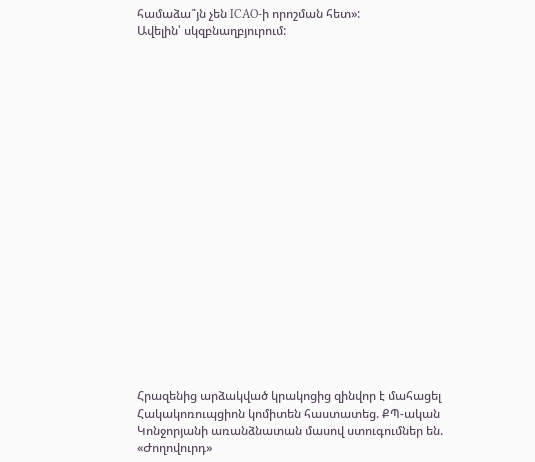համաձա՞յն չեն ICAO-ի որոշման հետ»:
Ավելին՝ սկզբնաղբյուրում:




















Հրազենից արձակված կրակոցից զինվոր է մահացել
Հակակոռուպցիոն կոմիտեն հաստատեց. ՔՊ-ական Կոնջորյանի առանձնատան մասով ստուգումներ են. «Ժողովուրդ»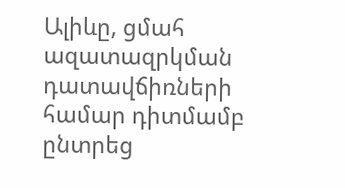Ալիևը, ցմահ ազատազրկման դատավճիռների համար դիտմամբ ընտրեց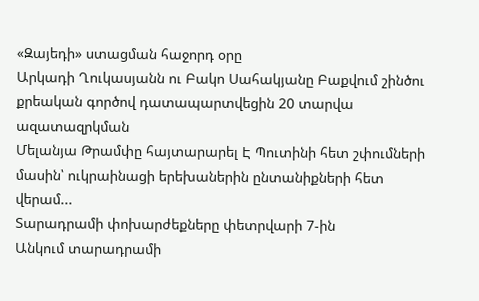«Զայեդի» ստացման հաջորդ օրը
Արկադի Ղուկասյանն ու Բակո Սահակյանը Բաքվում շինծու քրեական գործով դատապարտվեցին 20 տարվա ազատազրկման
Մելանյա Թրամփը հայտարարել Է Պուտինի հետ շփումների մասին՝ ուկրաինացի երեխաներին ընտանիքների հետ վերամ...
Տարադրամի փոխարժեքները փետրվարի 7-ին
Անկում տարադրամի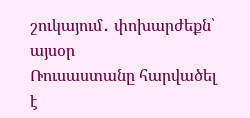շուկայում․ փոխարժեքն՝ այսօր
Ռուսաստանը հարվածել է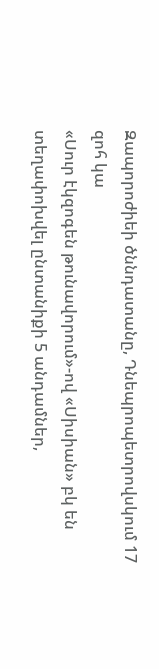Զապորոժիեի ծննդատանը, Դնեպրոպետրովսկում 17 զոհ կա
«Սուր էկզոգեն թունավորում»-ով «Սիսիան» բկ են տեղափոխվել ընտանիքի 5 անդամներ,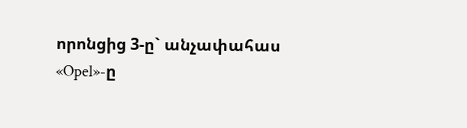որոնցից 3-ը` անչափահաս
«Opel»-ը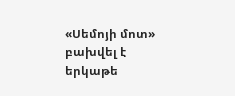«Սեմոյի մոտ» բախվել է երկաթե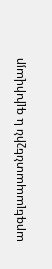արգելապատնեշին և գլխիվայր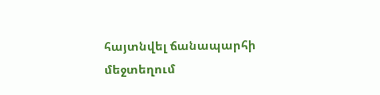հայտնվել ճանապարհի մեջտեղում